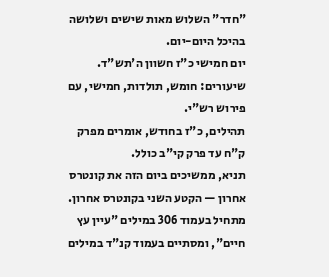"חדר" השלוש מאות שישים ושלושה בהיכל היום-יום.
יום חמישי כ"ז חשוון ה'תש"ד.
שיעורים: חומש, תולדות, חמישי, עם פירוש רש"י.
תהילים, כ"ז בחודש, אומרים מפרק ק"ח עד פרק קי"ב כולל.
תניא, ממשיכים ביום הזה את קונטרס אחרון — הקטע השני בקונטרס אחרון. מתחיל בעמוד 306 במילים "עיין עץ חיים", ומסתיים בעמוד קנ"ד במילים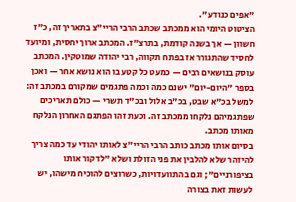"אפים כנודע".
הציטוט היומי הוא ממכתב שכתב הרבי הריי"צ בתאריך זה, כ"ז חשוון — אך בשנה קודמת, בתרצ"ז. המכתב ארוך יחסית, ומיועד לחסיד שהתגורר אז בפתח תקווה, רבי יהודה שמוטקין. המכתב עוסק בנושאים רבים — כמעט כל קטע בו הוא נושא אחר — ואכן בספר "היום-יום" ישנם כמה וכמה פתגמים שמקורם במכתב זה: למשל בכ"א שבט, בכ"ב אלול ובכ"ד תשרי — כולם תאריכים שפתגמיהם נלקחו ממכתב זה. וכעת זהו הפתגם האחרון הנלקח מאותו מכתב.
בסיום אותו מכתב כותב הרבי הריי"צ לאותו יהודי עד כמה צריך להיזהר שלא להלבין את פני הזולת ושלא "לדקור אותו בציפורניים"; וגם בהתוועדויות, כשרוצים להוכיח מישהו, יש לעשות זאת בצורה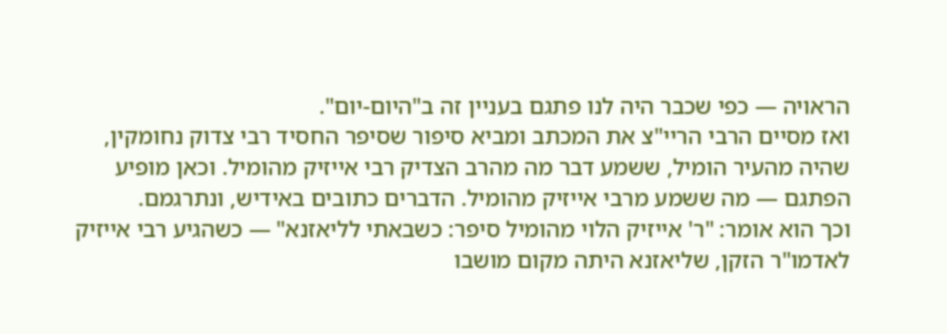הראויה — כפי שכבר היה לנו פתגם בעניין זה ב"היום-יום".
ואז מסיים הרבי הריי"צ את המכתב ומביא סיפור שסיפר החסיד רבי צדוק נחומקין, שהיה מהעיר הומיל, ששמע דבר מה מהרב הצדיק רבי אייזיק מהומיל. וכאן מופיע הפתגם — מה ששמע מרבי אייזיק מהומיל. הדברים כתובים באידיש, ונתרגמם.
וכך הוא אומר: "ר' אייזיק הלוי מהומיל סיפר: כשבאתי לליאזנא" — כשהגיע רבי אייזיק לאדמו"ר הזקן, שליאזנא היתה מקום מושבו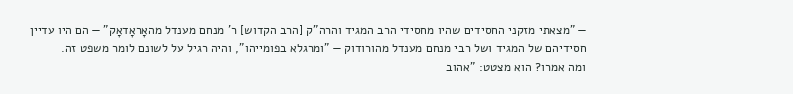— "מצאתי מזקני החסידים שהיו מחסידי הרב המגיד והרה"ק [הרב הקדוש] ר' מנחם מענדל מהאָראָדאָק" — הם היו עדיין חסידיהם של המגיד ושל רבי מנחם מענדל מהורודוק — "ומרגלא בפומייהו", והיה רגיל על לשונם לומר משפט זה.
ומה אמרו? הוא מצטט: "אהוב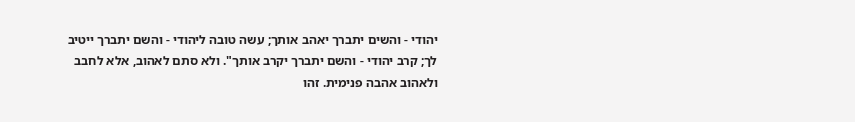יהודי - והשים יתברך יאהב אותך; עשה טובה ליהודי - והשם יתברך ייטיב לך; קרב יהודי - והשם יתברך יקרב אותך". ולא סתם לאהוב, אלא לחבב ולאהוב אהבה פנימית. זהו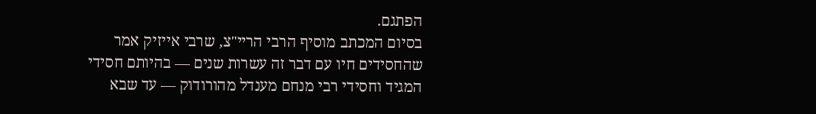הפתגם.
בסיום המכתב מוסיף הרבי הריי"צ, שרבי אייזיק אמר שהחסידים חיו עם דבר זה עשרות שנים — בהיותם חסידי המגיד וחסידי רבי מנחם מענדל מהורודוק — עד שבא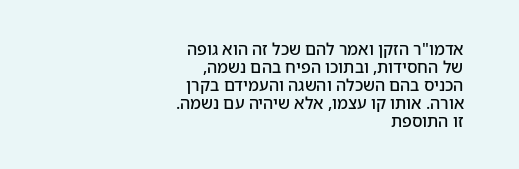אדמו"ר הזקן ואמר להם שכל זה הוא גופה של החסידות, ובתוכו הפיח בהם נשמה, הכניס בהם השכלה והשגה והעמידם בקרן אורה. אותו קו עצמו, אלא שיהיה עם נשמה. זו התוספת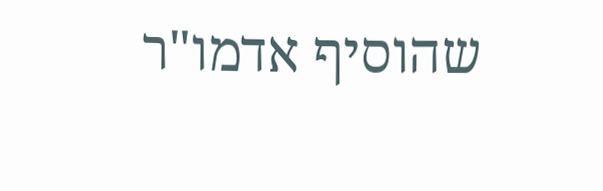שהוסיף אדמו"ר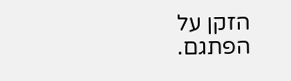הזקן על הפתגם.